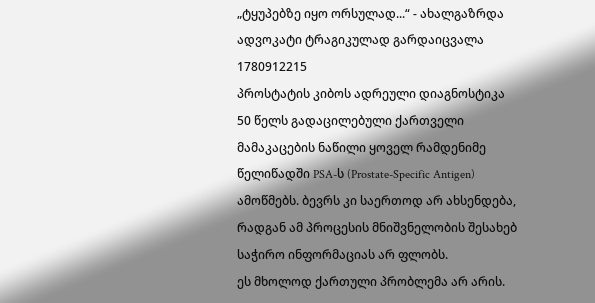„ტყუპებზე იყო ორსულად...“ - ახალგაზრდა ადვოკატი ტრაგიკულად გარდაიცვალა
1780912215
პროსტატის კიბოს ადრეული დიაგნოსტიკა
50 წელს გადაცილებული ქართველი მამაკაცების ნაწილი ყოველ რამდენიმე წელიწადში PSA-ს (Prostate-Specific Antigen) ამოწმებს. ბევრს კი საერთოდ არ ახსენდება, რადგან ამ პროცესის მნიშვნელობის შესახებ საჭირო ინფორმაციას არ ფლობს.
ეს მხოლოდ ქართული პრობლემა არ არის.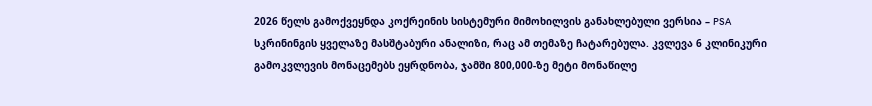2026 წელს გამოქვეყნდა კოქრეინის სისტემური მიმოხილვის განახლებული ვერსია – PSA სკრინინგის ყველაზე მასშტაბური ანალიზი, რაც ამ თემაზე ჩატარებულა. კვლევა 6 კლინიკური გამოკვლევის მონაცემებს ეყრდნობა, ჯამში 800,000-ზე მეტი მონაწილე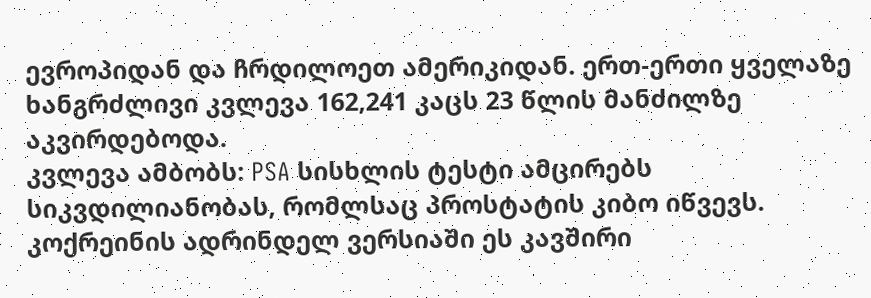ევროპიდან და ჩრდილოეთ ამერიკიდან. ერთ-ერთი ყველაზე ხანგრძლივი კვლევა 162,241 კაცს 23 წლის მანძილზე აკვირდებოდა.
კვლევა ამბობს: PSA სისხლის ტესტი ამცირებს სიკვდილიანობას, რომლსაც პროსტატის კიბო იწვევს. კოქრეინის ადრინდელ ვერსიაში ეს კავშირი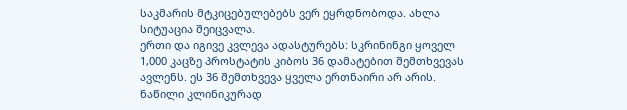საკმარის მტკიცებულებებს ვერ ეყრდნობოდა. ახლა სიტუაცია შეიცვალა.
ერთი და იგივე კვლევა ადასტურებს: სკრინინგი ყოველ 1,000 კაცზე პროსტატის კიბოს 36 დამატებით შემთხვევას ავლენს. ეს 36 შემთხვევა ყველა ერთნაირი არ არის. ნაწილი კლინიკურად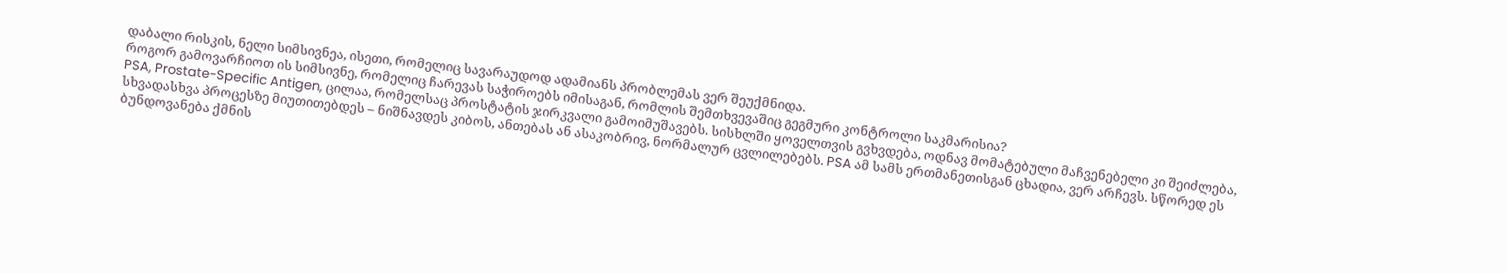დაბალი რისკის, ნელი სიმსივნეა, ისეთი, რომელიც სავარაუდოდ ადამიანს პრობლემას ვერ შეუქმნიდა.
როგორ გამოვარჩიოთ ის სიმსივნე, რომელიც ჩარევას საჭიროებს იმისაგან, რომლის შემთხვევაშიც გეგმური კონტროლი საკმარისია?
PSA, Prostate-Specific Antigen, ცილაა, რომელსაც პროსტატის ჯირკვალი გამოიმუშავებს. სისხლში ყოველთვის გვხვდება, ოდნავ მომატებული მაჩვენებელი კი შეიძლება, სხვადასხვა პროცესზე მიუთითებდეს – ნიშნავდეს კიბოს, ანთებას ან ასაკობრივ, ნორმალურ ცვლილებებს. PSA ამ სამს ერთმანეთისგან ცხადია, ვერ არჩევს. სწორედ ეს ბუნდოვანება ქმნის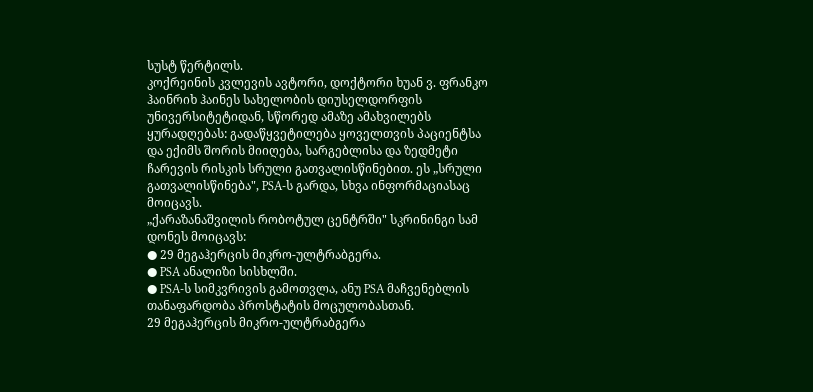სუსტ წერტილს.
კოქრეინის კვლევის ავტორი, დოქტორი ხუან ვ. ფრანკო ჰაინრიხ ჰაინეს სახელობის დიუსელდორფის უნივერსიტეტიდან, სწორედ ამაზე ამახვილებს ყურადღებას: გადაწყვეტილება ყოველთვის პაციენტსა და ექიმს შორის მიიღება, სარგებლისა და ზედმეტი ჩარევის რისკის სრული გათვალისწინებით. ეს „სრული გათვალისწინება", PSA-ს გარდა, სხვა ინფორმაციასაც მოიცავს.
„ქარაზანაშვილის რობოტულ ცენტრში" სკრინინგი სამ დონეს მოიცავს:
● 29 მეგაჰერცის მიკრო-ულტრაბგერა.
● PSA ანალიზი სისხლში.
● PSA-ს სიმკვრივის გამოთვლა, ანუ PSA მაჩვენებლის თანაფარდობა პროსტატის მოცულობასთან.
29 მეგაჰერცის მიკრო-ულტრაბგერა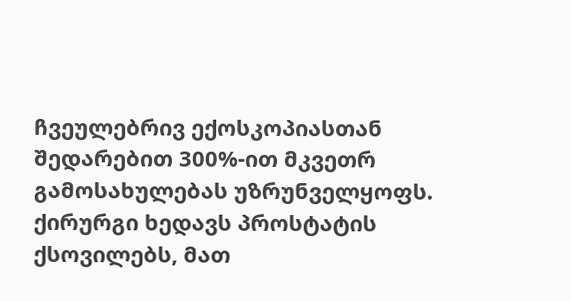ჩვეულებრივ ექოსკოპიასთან შედარებით 300%-ით მკვეთრ გამოსახულებას უზრუნველყოფს. ქირურგი ხედავს პროსტატის ქსოვილებს, მათ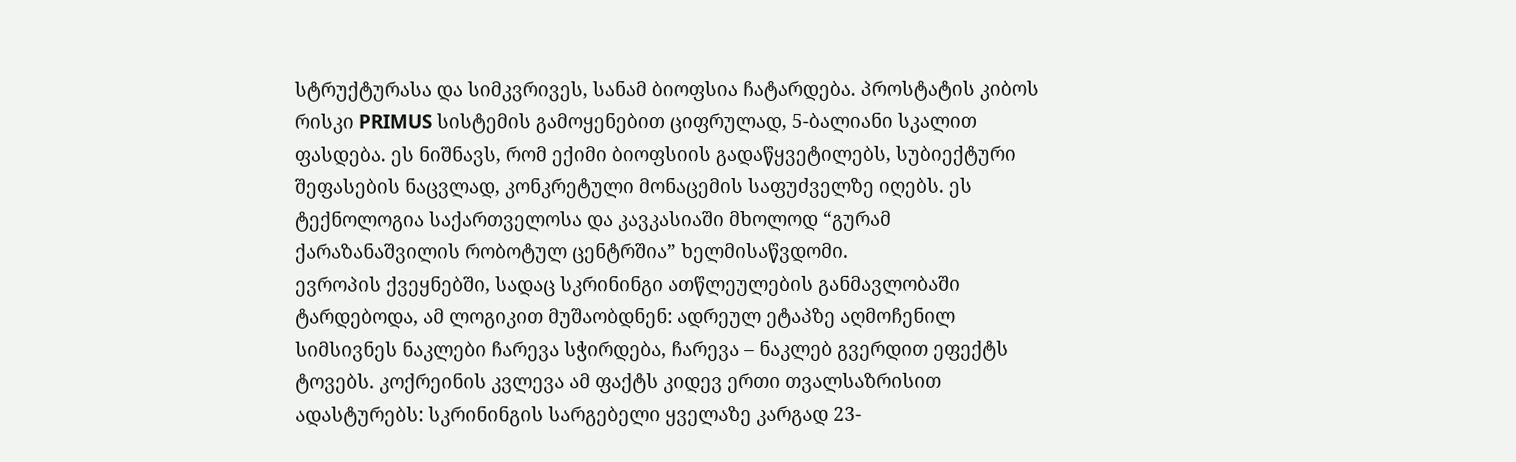სტრუქტურასა და სიმკვრივეს, სანამ ბიოფსია ჩატარდება. პროსტატის კიბოს რისკი PRIMUS სისტემის გამოყენებით ციფრულად, 5-ბალიანი სკალით ფასდება. ეს ნიშნავს, რომ ექიმი ბიოფსიის გადაწყვეტილებს, სუბიექტური შეფასების ნაცვლად, კონკრეტული მონაცემის საფუძველზე იღებს. ეს ტექნოლოგია საქართველოსა და კავკასიაში მხოლოდ “გურამ ქარაზანაშვილის რობოტულ ცენტრშია” ხელმისაწვდომი.
ევროპის ქვეყნებში, სადაც სკრინინგი ათწლეულების განმავლობაში ტარდებოდა, ამ ლოგიკით მუშაობდნენ: ადრეულ ეტაპზე აღმოჩენილ სიმსივნეს ნაკლები ჩარევა სჭირდება, ჩარევა – ნაკლებ გვერდით ეფექტს ტოვებს. კოქრეინის კვლევა ამ ფაქტს კიდევ ერთი თვალსაზრისით ადასტურებს: სკრინინგის სარგებელი ყველაზე კარგად 23-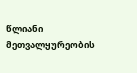წლიანი მეთვალყურეობის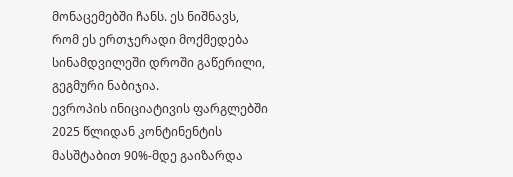მონაცემებში ჩანს. ეს ნიშნავს, რომ ეს ერთჯერადი მოქმედება სინამდვილეში დროში გაწერილი, გეგმური ნაბიჯია.
ევროპის ინიციატივის ფარგლებში 2025 წლიდან კონტინენტის მასშტაბით 90%-მდე გაიზარდა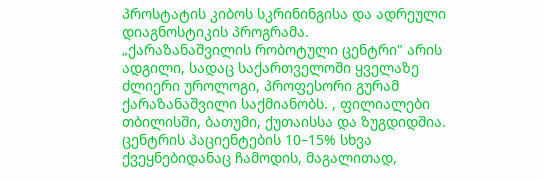პროსტატის კიბოს სკრინინგისა და ადრეული დიაგნოსტიკის პროგრამა.
„ქარაზანაშვილის რობოტული ცენტრი" არის ადგილი, სადაც საქართველოში ყველაზე ძლიერი უროლოგი, პროფესორი გურამ ქარაზანაშვილი საქმიანობს. , ფილიალები თბილისში, ბათუმი, ქუთაისსა და ზუგდიდშია. ცენტრის პაციენტების 10–15% სხვა ქვეყნებიდანაც ჩამოდის, მაგალითად,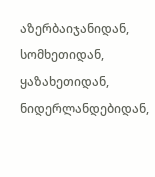აზერბაიჯანიდან, სომხეთიდან, ყაზახეთიდან, ნიდერლანდებიდან,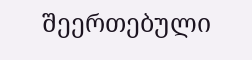შეერთებული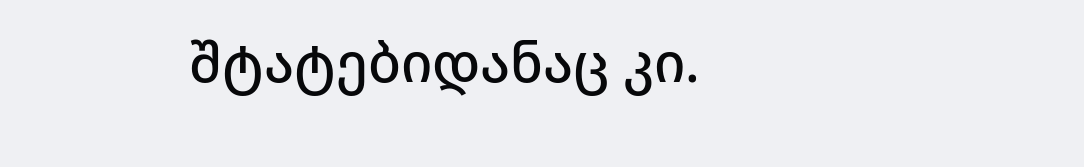შტატებიდანაც კი.